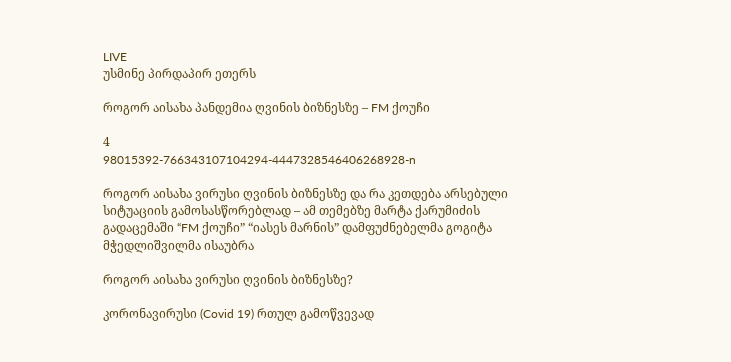LIVE
უსმინე პირდაპირ ეთერს

როგორ აისახა პანდემია ღვინის ბიზნესზე – FM ქოუჩი

4
98015392-766343107104294-4447328546406268928-n

როგორ აისახა ვირუსი ღვინის ბიზნესზე და რა კეთდება არსებული სიტუაციის გამოსასწორებლად – ამ თემებზე მარტა ქარუმიძის გადაცემაში “FM ქოუჩი” “იასეს მარნის” დამფუძნებელმა გოგიტა მჭედლიშვილმა ისაუბრა

როგორ აისახა ვირუსი ღვინის ბიზნესზე?

კორონავირუსი (Covid 19) რთულ გამოწვევად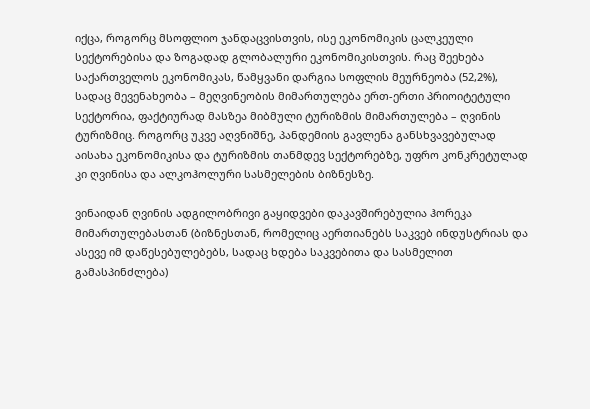იქცა, როგორც მსოფლიო ჯანდაცვისთვის, ისე ეკონომიკის ცალკეული სექტორებისა და ზოგადად გლობალური ეკონომიკისთვის. რაც შეეხება საქართველოს ეკონომიკას, წამყვანი დარგია სოფლის მეურნეობა (52,2%), სადაც მევენახეობა – მეღვინეობის მიმართულება ერთ-ერთი პრიოიტეტული სექტორია, ფაქტიურად მასზეა მიბმული ტურიზმის მიმართულება – ღვინის ტურიზმიც. როგორც უკვე აღვნიშნე, პანდემიის გავლენა განსხვავებულად აისახა ეკონომიკისა და ტურიზმის თანმდევ სექტორებზე, უფრო კონკრეტულად კი ღვინისა და ალკოჰოლური სასმელების ბიზნესზე.

ვინაიდან ღვინის ადგილობრივი გაყიდვები დაკავშირებულია ჰორეკა მიმართულებასთან (ბიზნესთან, რომელიც აერთიანებს საკვებ ინდუსტრიას და ასევე იმ დაწესებულებებს, სადაც ხდება საკვებითა და სასმელით გამასპინძლება)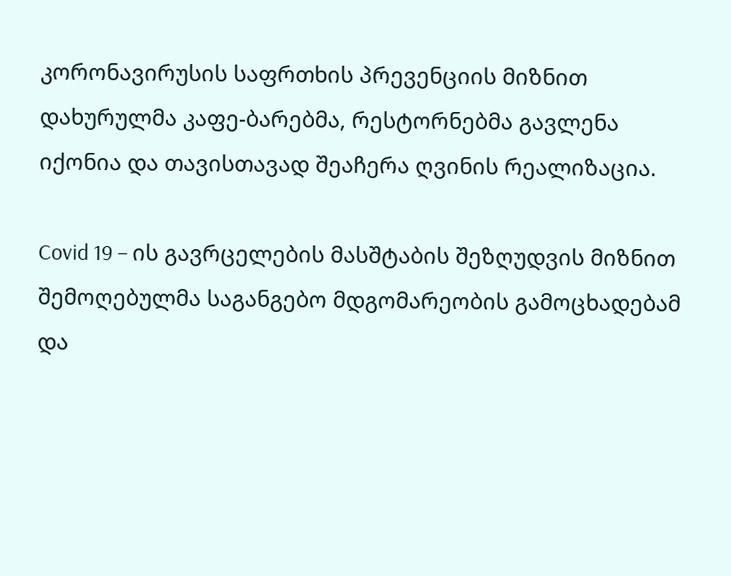კორონავირუსის საფრთხის პრევენციის მიზნით დახურულმა კაფე-ბარებმა, რესტორნებმა გავლენა იქონია და თავისთავად შეაჩერა ღვინის რეალიზაცია.

Covid 19 – ის გავრცელების მასშტაბის შეზღუდვის მიზნით შემოღებულმა საგანგებო მდგომარეობის გამოცხადებამ და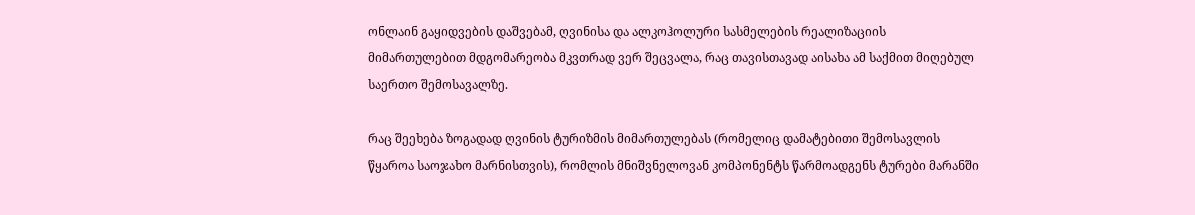ონლაინ გაყიდვების დაშვებამ, ღვინისა და ალკოჰოლური სასმელების რეალიზაციის მიმართულებით მდგომარეობა მკვთრად ვერ შეცვალა, რაც თავისთავად აისახა ამ საქმით მიღებულ საერთო შემოსავალზე.

რაც შეეხება ზოგადად ღვინის ტურიზმის მიმართულებას (რომელიც დამატებითი შემოსავლის წყაროა საოჯახო მარნისთვის), რომლის მნიშვნელოვან კომპონენტს წარმოადგენს ტურები მარანში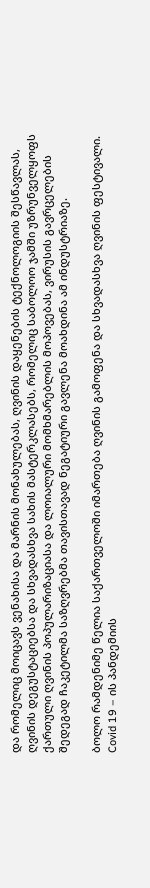და რომელიც მოიცავს ვენახისა და მარნის მონახულებას, ღვინის დაყენების ტექნოლოგიის შესწავლას, ღვინის დეგუსტაციებსა და სხვადასხვა სახის მასტერკლასებს, რომელიც საბოლოო ჯამში უზრუნველყოფს ქართული ღვინის პოპულარიზაციასა და ლოიალური მომხმარებლის მოპოვებას, ვირუსის გავრცელების შედეგად ჩაკეტილმა საზღვრებმა თავისთავად ნეგატიური გავლენა მოახდინა ამ ინდუსტრიაზე.

ბოლო რამდენიმე წელია საქართველოში იმართება ღვინის გამოფენა და სხვადასხვა ღვინის ფესტივალი. Covid 19 – ის პანდემიის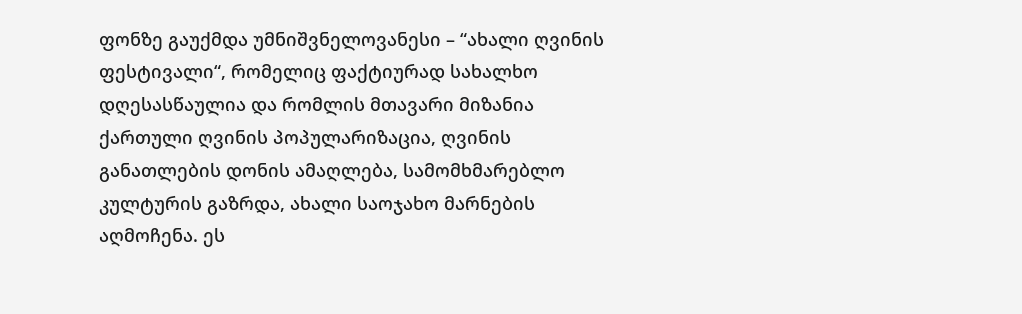ფონზე გაუქმდა უმნიშვნელოვანესი – “ახალი ღვინის ფესტივალი“, რომელიც ფაქტიურად სახალხო დღესასწაულია და რომლის მთავარი მიზანია ქართული ღვინის პოპულარიზაცია, ღვინის განათლების დონის ამაღლება, სამომხმარებლო კულტურის გაზრდა, ახალი საოჯახო მარნების აღმოჩენა. ეს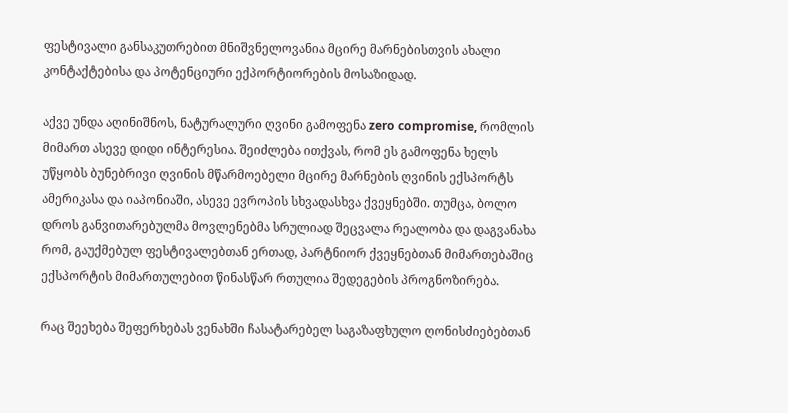ფესტივალი განსაკუთრებით მნიშვნელოვანია მცირე მარნებისთვის ახალი კონტაქტებისა და პოტენციური ექპორტიორების მოსაზიდად.

აქვე უნდა აღინიშნოს, ნატურალური ღვინი გამოფენა zero compromise, რომლის მიმართ ასევე დიდი ინტერესია. შეიძლება ითქვას, რომ ეს გამოფენა ხელს უწყობს ბუნებრივი ღვინის მწარმოებელი მცირე მარნების ღვინის ექსპორტს ამერიკასა და იაპონიაში, ასევე ევროპის სხვადასხვა ქვეყნებში. თუმცა, ბოლო დროს განვითარებულმა მოვლენებმა სრულიად შეცვალა რეალობა და დაგვანახა რომ, გაუქმებულ ფესტივალებთან ერთად, პარტნიორ ქვეყნებთან მიმართებაშიც ექსპორტის მიმართულებით წინასწარ რთულია შედეგების პროგნოზირება.

რაც შეეხება შეფერხებას ვენახში ჩასატარებელ საგაზაფხულო ღონისძიებებთან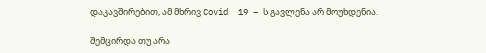დაკავშირებით, ამ მხრივ Covid  19 – ს გავლენა არ მოუხდენია.

შემცირდა თუ არა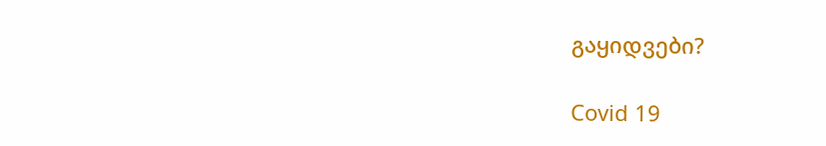გაყიდვები?

Covid 19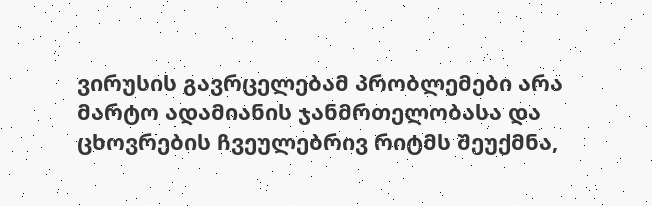ვირუსის გავრცელებამ პრობლემები არა მარტო ადამიანის ჯანმრთელობასა და ცხოვრების ჩვეულებრივ რიტმს შეუქმნა,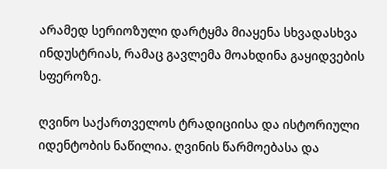არამედ სერიოზული დარტყმა მიაყენა სხვადასხვა ინდუსტრიას, რამაც გავლემა მოახდინა გაყიდვების სფეროზე.

ღვინო საქართველოს ტრადიციისა და ისტორიული იდენტობის ნაწილია. ღვინის წარმოებასა და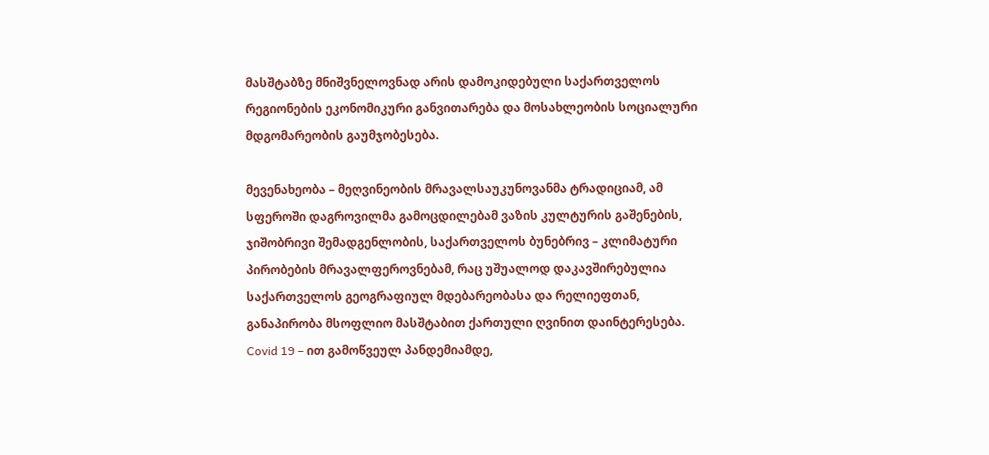მასშტაბზე მნიშვნელოვნად არის დამოკიდებული საქართველოს რეგიონების ეკონომიკური განვითარება და მოსახლეობის სოციალური მდგომარეობის გაუმჯობესება.

მევენახეობა – მეღვინეობის მრავალსაუკუნოვანმა ტრადიციამ, ამ სფეროში დაგროვილმა გამოცდილებამ ვაზის კულტურის გაშენების, ჯიშობრივი შემადგენლობის, საქართველოს ბუნებრივ – კლიმატური პირობების მრავალფეროვნებამ, რაც უშუალოდ დაკავშირებულია საქართველოს გეოგრაფიულ მდებარეობასა და რელიეფთან, განაპირობა მსოფლიო მასშტაბით ქართული ღვინით დაინტერესება. Covid 19 – ით გამოწვეულ პანდემიამდე,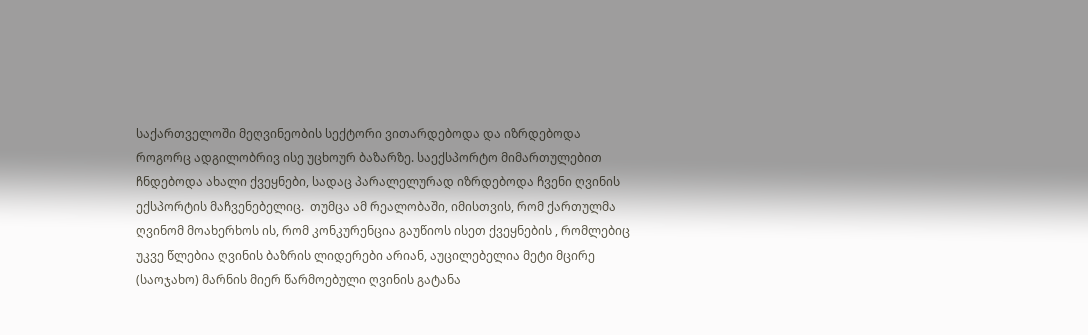საქართველოში მეღვინეობის სექტორი ვითარდებოდა და იზრდებოდა როგორც ადგილობრივ ისე უცხოურ ბაზარზე. საექსპორტო მიმართულებით ჩნდებოდა ახალი ქვეყნები, სადაც პარალელურად იზრდებოდა ჩვენი ღვინის ექსპორტის მაჩვენებელიც.  თუმცა ამ რეალობაში, იმისთვის, რომ ქართულმა ღვინომ მოახერხოს ის, რომ კონკურენცია გაუწიოს ისეთ ქვეყნების , რომლებიც უკვე წლებია ღვინის ბაზრის ლიდერები არიან, აუცილებელია მეტი მცირე (საოჯახო) მარნის მიერ წარმოებული ღვინის გატანა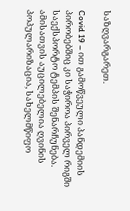საზღვარგარეთ.

Covid 19 – ით გამოწვეული პანდემიის პირობებშიც კი საჭიროა პირველ რიგში საექსპორტო ტემპის შენარჩუნება. ამისათვის აუცილებელია ღვინის პოპულარიზაცია, სახელმწიფო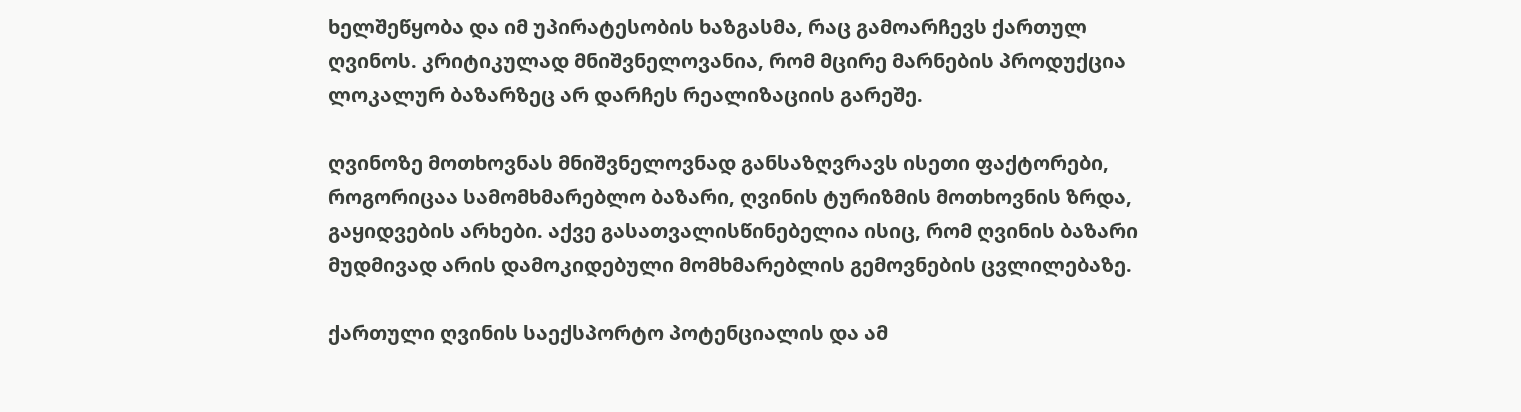ხელშეწყობა და იმ უპირატესობის ხაზგასმა, რაც გამოარჩევს ქართულ ღვინოს. კრიტიკულად მნიშვნელოვანია, რომ მცირე მარნების პროდუქცია ლოკალურ ბაზარზეც არ დარჩეს რეალიზაციის გარეშე.

ღვინოზე მოთხოვნას მნიშვნელოვნად განსაზღვრავს ისეთი ფაქტორები, როგორიცაა სამომხმარებლო ბაზარი, ღვინის ტურიზმის მოთხოვნის ზრდა, გაყიდვების არხები. აქვე გასათვალისწინებელია ისიც, რომ ღვინის ბაზარი მუდმივად არის დამოკიდებული მომხმარებლის გემოვნების ცვლილებაზე.

ქართული ღვინის საექსპორტო პოტენციალის და ამ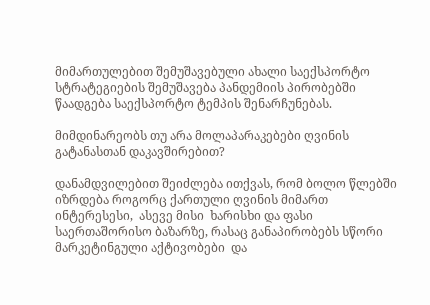მიმართულებით შემუშავებული ახალი საექსპორტო სტრატეგიების შემუშავება პანდემიის პირობებში წაადგება საექსპორტო ტემპის შენარჩუნებას.

მიმდინარეობს თუ არა მოლაპარაკებები ღვინის გატანასთან დაკავშირებით?

დანამდვილებით შეიძლება ითქვას, რომ ბოლო წლებში იზრდება როგორც ქართული ღვინის მიმართ ინტერესესი,  ასევე მისი  ხარისხი და ფასი საერთაშორისო ბაზარზე, რასაც განაპირობებს სწორი მარკეტინგული აქტივობები  და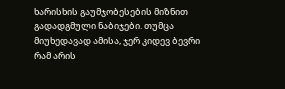ხარისხის გაუმჯობესების მიზნით გადადგმული ნაბიჯები. თუმცა მიუხედავად ამისა, ჯერ კიდევ ბევრი რამ არის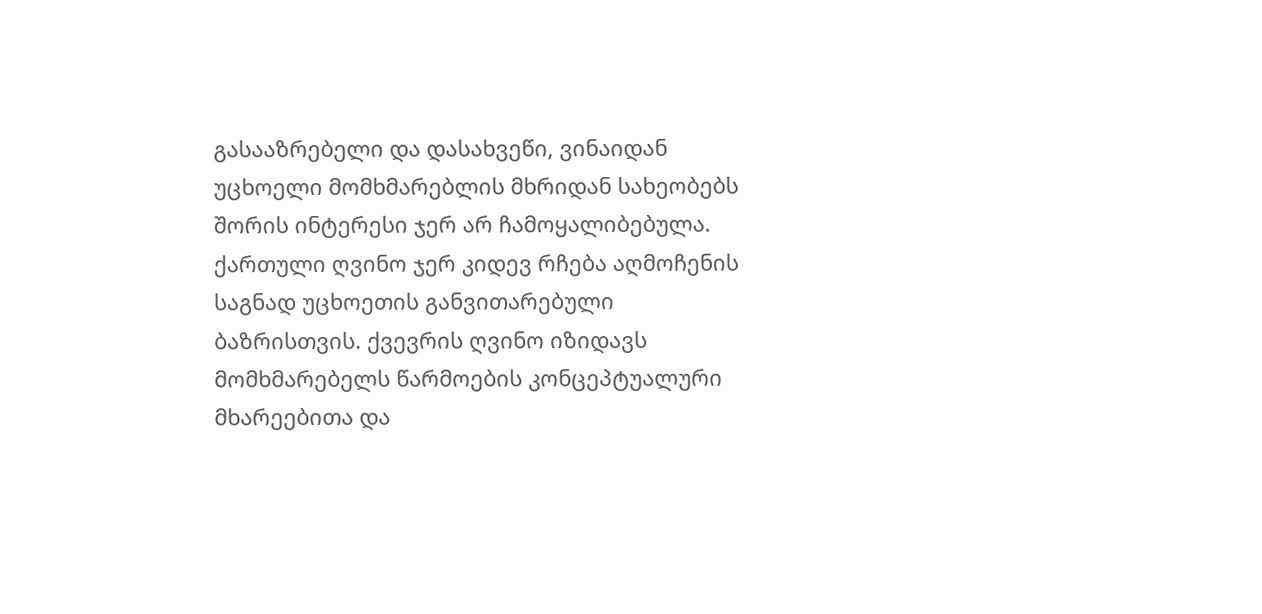გასააზრებელი და დასახვეწი, ვინაიდან უცხოელი მომხმარებლის მხრიდან სახეობებს შორის ინტერესი ჯერ არ ჩამოყალიბებულა. ქართული ღვინო ჯერ კიდევ რჩება აღმოჩენის საგნად უცხოეთის განვითარებული ბაზრისთვის. ქვევრის ღვინო იზიდავს მომხმარებელს წარმოების კონცეპტუალური მხარეებითა და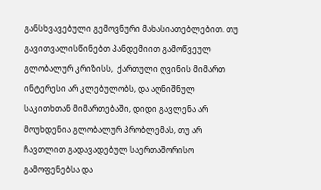განსხვავებული გემოვნური მახასიათებლებით. თუ გავითვალისწინებთ პანდემიით გამოწვეულ გლობალურ კრიზისს,  ქართული ღვინის მიმართ ინტერესი არ კლებულობს, და აღნიშნულ საკითხთან მიმართებაში, დიდი გავლენა არ მოუხდენია გლობალურ პრობლემას, თუ არ ჩავთლით გადავადებულ საერთაშორისო გამოფენებსა და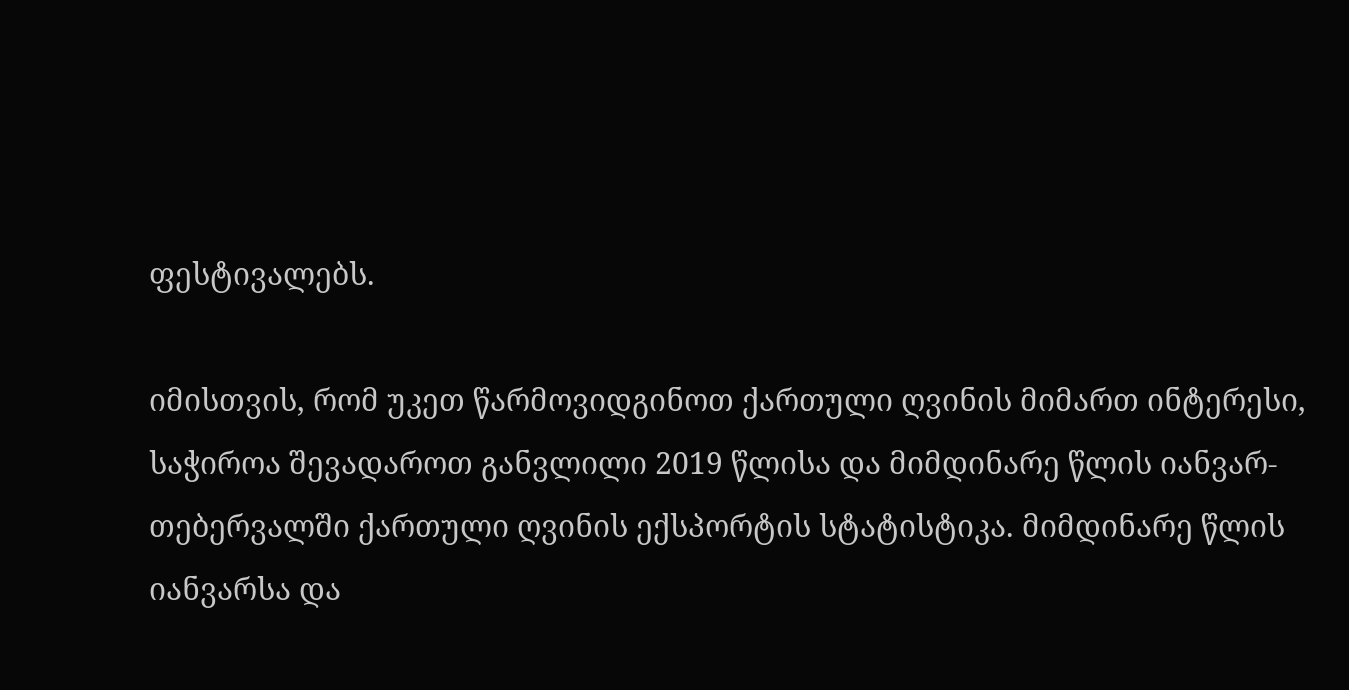ფესტივალებს.

იმისთვის, რომ უკეთ წარმოვიდგინოთ ქართული ღვინის მიმართ ინტერესი, საჭიროა შევადაროთ განვლილი 2019 წლისა და მიმდინარე წლის იანვარ-თებერვალში ქართული ღვინის ექსპორტის სტატისტიკა. მიმდინარე წლის იანვარსა და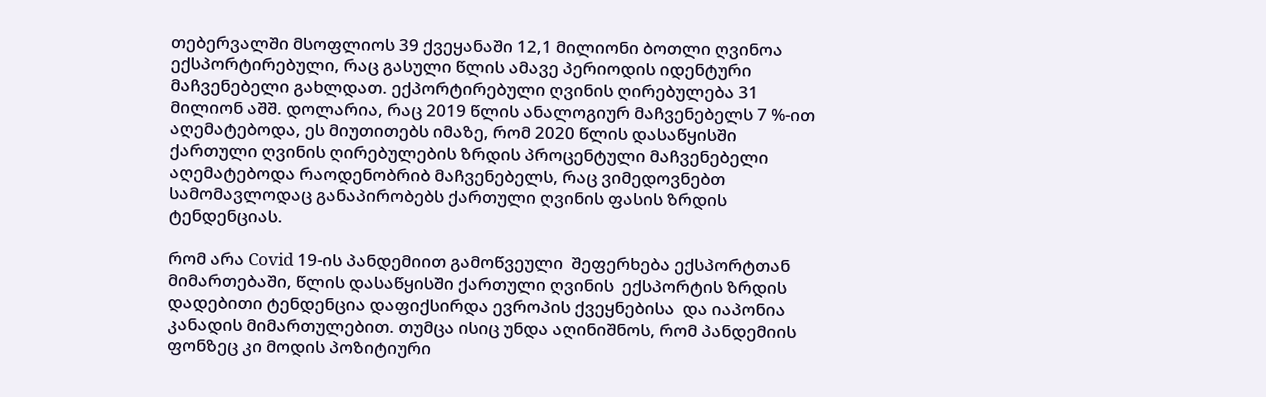თებერვალში მსოფლიოს 39 ქვეყანაში 12,1 მილიონი ბოთლი ღვინოა ექსპორტირებული, რაც გასული წლის ამავე პერიოდის იდენტური მაჩვენებელი გახლდათ. ექპორტირებული ღვინის ღირებულება 31 მილიონ აშშ. დოლარია, რაც 2019 წლის ანალოგიურ მაჩვენებელს 7 %-ით აღემატებოდა, ეს მიუთითებს იმაზე, რომ 2020 წლის დასაწყისში ქართული ღვინის ღირებულების ზრდის პროცენტული მაჩვენებელი აღემატებოდა რაოდენობრიბ მაჩვენებელს, რაც ვიმედოვნებთ სამომავლოდაც განაპირობებს ქართული ღვინის ფასის ზრდის ტენდენციას.

რომ არა Covid 19-ის პანდემიით გამოწვეული  შეფერხება ექსპორტთან მიმართებაში, წლის დასაწყისში ქართული ღვინის  ექსპორტის ზრდის დადებითი ტენდენცია დაფიქსირდა ევროპის ქვეყნებისა  და იაპონია კანადის მიმართულებით. თუმცა ისიც უნდა აღინიშნოს, რომ პანდემიის ფონზეც კი მოდის პოზიტიური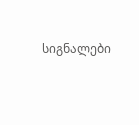სიგნალები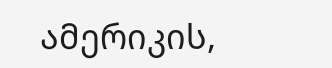ამერიკის,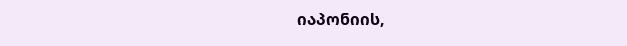იაპონიის,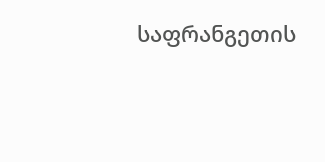საფრანგეთის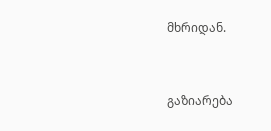მხრიდან.



გაზიარება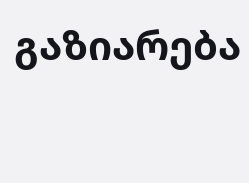გაზიარება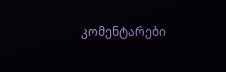კომენტარები